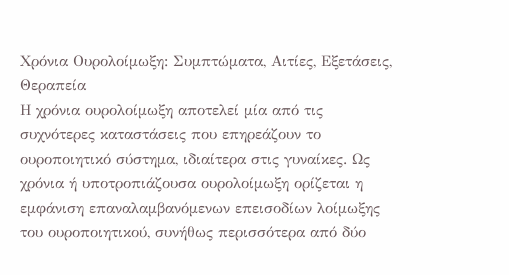Χρόνια Ουρολοίμωξη: Συμπτώματα, Αιτίες, Εξετάσεις, Θεραπεία
Η χρόνια ουρολοίμωξη αποτελεί μία από τις συχνότερες καταστάσεις που επηρεάζουν το ουροποιητικό σύστημα, ιδιαίτερα στις γυναίκες. Ως χρόνια ή υποτροπιάζουσα ουρολοίμωξη ορίζεται η εμφάνιση επαναλαμβανόμενων επεισοδίων λοίμωξης του ουροποιητικού, συνήθως περισσότερα από δύο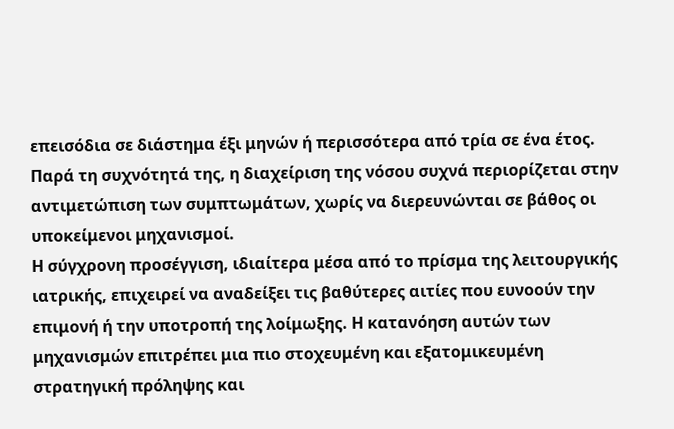επεισόδια σε διάστημα έξι μηνών ή περισσότερα από τρία σε ένα έτος. Παρά τη συχνότητά της, η διαχείριση της νόσου συχνά περιορίζεται στην αντιμετώπιση των συμπτωμάτων, χωρίς να διερευνώνται σε βάθος οι υποκείμενοι μηχανισμοί.
Η σύγχρονη προσέγγιση, ιδιαίτερα μέσα από το πρίσμα της λειτουργικής ιατρικής, επιχειρεί να αναδείξει τις βαθύτερες αιτίες που ευνοούν την επιμονή ή την υποτροπή της λοίμωξης. Η κατανόηση αυτών των μηχανισμών επιτρέπει μια πιο στοχευμένη και εξατομικευμένη στρατηγική πρόληψης και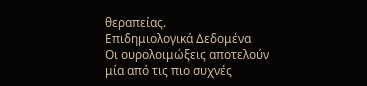θεραπείας.
Επιδημιολογικά Δεδομένα
Οι ουρολοιμώξεις αποτελούν μία από τις πιο συχνές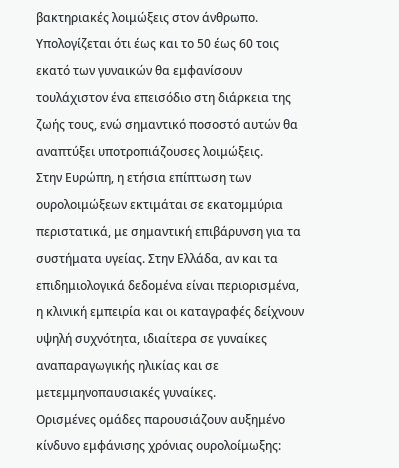βακτηριακές λοιμώξεις στον άνθρωπο. Υπολογίζεται ότι έως και το 50 έως 60 τοις εκατό των γυναικών θα εμφανίσουν τουλάχιστον ένα επεισόδιο στη διάρκεια της ζωής τους, ενώ σημαντικό ποσοστό αυτών θα αναπτύξει υποτροπιάζουσες λοιμώξεις.
Στην Ευρώπη, η ετήσια επίπτωση των ουρολοιμώξεων εκτιμάται σε εκατομμύρια περιστατικά, με σημαντική επιβάρυνση για τα συστήματα υγείας. Στην Ελλάδα, αν και τα επιδημιολογικά δεδομένα είναι περιορισμένα, η κλινική εμπειρία και οι καταγραφές δείχνουν υψηλή συχνότητα, ιδιαίτερα σε γυναίκες αναπαραγωγικής ηλικίας και σε μετεμμηνοπαυσιακές γυναίκες.
Ορισμένες ομάδες παρουσιάζουν αυξημένο κίνδυνο εμφάνισης χρόνιας ουρολοίμωξης: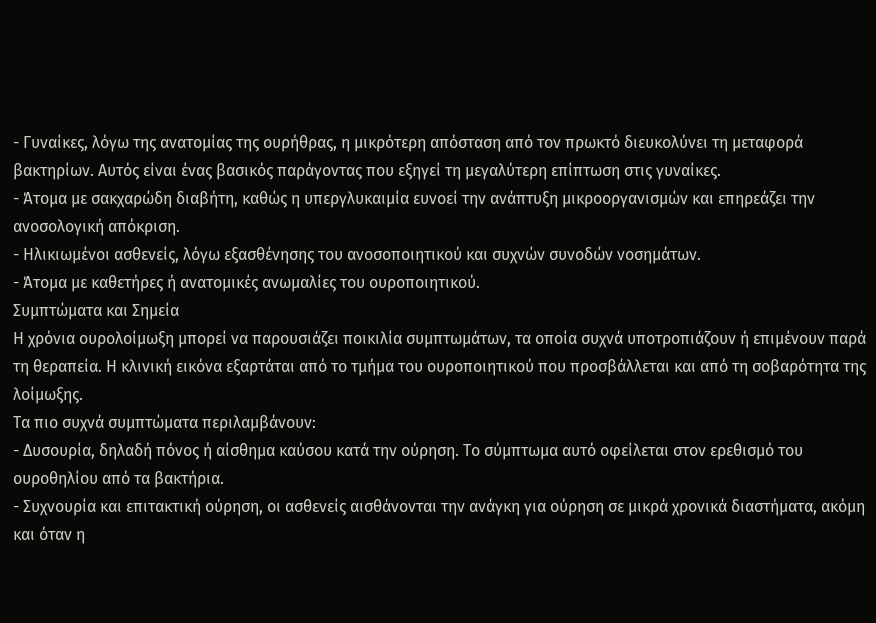- Γυναίκες, λόγω της ανατομίας της ουρήθρας, η μικρότερη απόσταση από τον πρωκτό διευκολύνει τη μεταφορά βακτηρίων. Αυτός είναι ένας βασικός παράγοντας που εξηγεί τη μεγαλύτερη επίπτωση στις γυναίκες.
- Άτομα με σακχαρώδη διαβήτη, καθώς η υπεργλυκαιμία ευνοεί την ανάπτυξη μικροοργανισμών και επηρεάζει την ανοσολογική απόκριση.
- Ηλικιωμένοι ασθενείς, λόγω εξασθένησης του ανοσοποιητικού και συχνών συνοδών νοσημάτων.
- Άτομα με καθετήρες ή ανατομικές ανωμαλίες του ουροποιητικού.
Συμπτώματα και Σημεία
Η χρόνια ουρολοίμωξη μπορεί να παρουσιάζει ποικιλία συμπτωμάτων, τα οποία συχνά υποτροπιάζουν ή επιμένουν παρά τη θεραπεία. Η κλινική εικόνα εξαρτάται από το τμήμα του ουροποιητικού που προσβάλλεται και από τη σοβαρότητα της λοίμωξης.
Τα πιο συχνά συμπτώματα περιλαμβάνουν:
- Δυσουρία, δηλαδή πόνος ή αίσθημα καύσου κατά την ούρηση. Το σύμπτωμα αυτό οφείλεται στον ερεθισμό του ουροθηλίου από τα βακτήρια.
- Συχνουρία και επιτακτική ούρηση, οι ασθενείς αισθάνονται την ανάγκη για ούρηση σε μικρά χρονικά διαστήματα, ακόμη και όταν η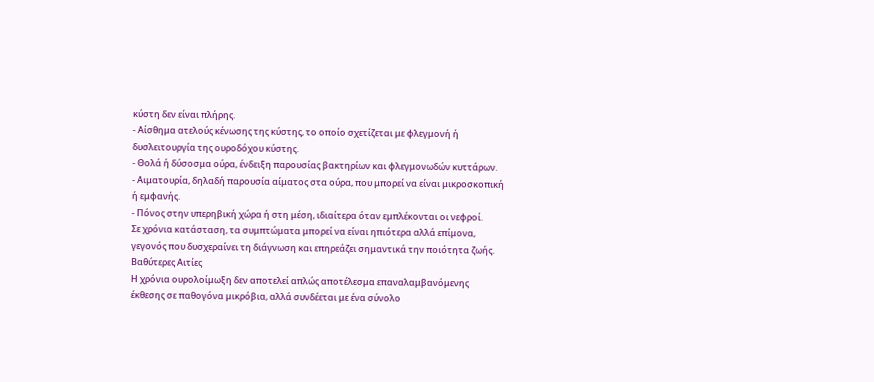κύστη δεν είναι πλήρης.
- Αίσθημα ατελούς κένωσης της κύστης, το οποίο σχετίζεται με φλεγμονή ή δυσλειτουργία της ουροδόχου κύστης.
- Θολά ή δύσοσμα ούρα, ένδειξη παρουσίας βακτηρίων και φλεγμονωδών κυττάρων.
- Αιματουρία, δηλαδή παρουσία αίματος στα ούρα, που μπορεί να είναι μικροσκοπική ή εμφανής.
- Πόνος στην υπερηβική χώρα ή στη μέση, ιδιαίτερα όταν εμπλέκονται οι νεφροί.
Σε χρόνια κατάσταση, τα συμπτώματα μπορεί να είναι ηπιότερα αλλά επίμονα, γεγονός που δυσχεραίνει τη διάγνωση και επηρεάζει σημαντικά την ποιότητα ζωής.
Βαθύτερες Αιτίες
Η χρόνια ουρολοίμωξη δεν αποτελεί απλώς αποτέλεσμα επαναλαμβανόμενης έκθεσης σε παθογόνα μικρόβια, αλλά συνδέεται με ένα σύνολο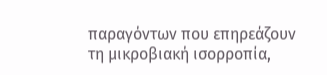παραγόντων που επηρεάζουν τη μικροβιακή ισορροπία,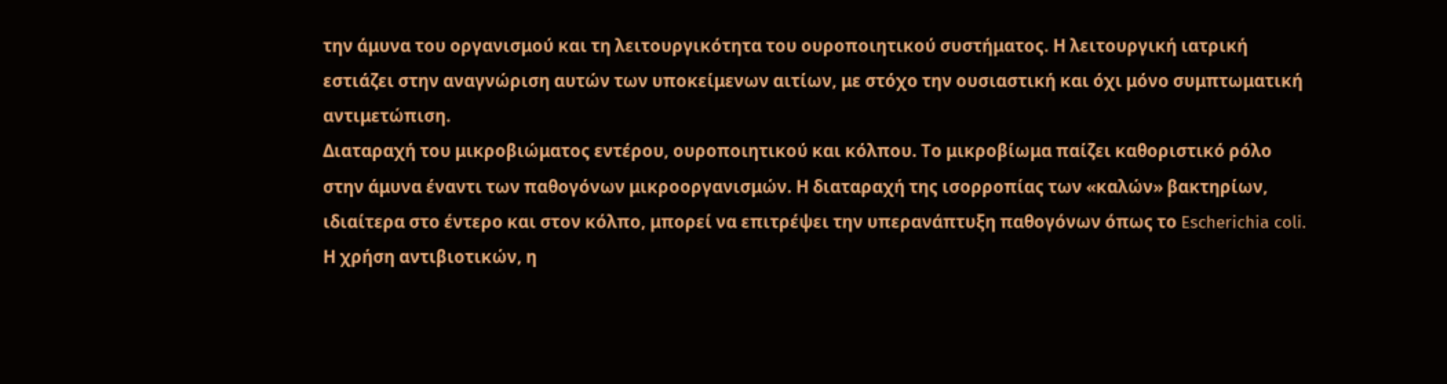την άμυνα του οργανισμού και τη λειτουργικότητα του ουροποιητικού συστήματος. Η λειτουργική ιατρική εστιάζει στην αναγνώριση αυτών των υποκείμενων αιτίων, με στόχο την ουσιαστική και όχι μόνο συμπτωματική αντιμετώπιση.
Διαταραχή του μικροβιώματος εντέρου, ουροποιητικού και κόλπου. Το μικροβίωμα παίζει καθοριστικό ρόλο στην άμυνα έναντι των παθογόνων μικροοργανισμών. Η διαταραχή της ισορροπίας των «καλών» βακτηρίων, ιδιαίτερα στο έντερο και στον κόλπο, μπορεί να επιτρέψει την υπερανάπτυξη παθογόνων όπως το Escherichia coli. Η χρήση αντιβιοτικών, η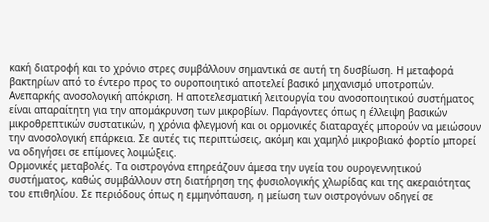κακή διατροφή και το χρόνιο στρες συμβάλλουν σημαντικά σε αυτή τη δυσβίωση. Η μεταφορά βακτηρίων από το έντερο προς το ουροποιητικό αποτελεί βασικό μηχανισμό υποτροπών.
Ανεπαρκής ανοσολογική απόκριση. Η αποτελεσματική λειτουργία του ανοσοποιητικού συστήματος είναι απαραίτητη για την απομάκρυνση των μικροβίων. Παράγοντες όπως η έλλειψη βασικών μικροθρεπτικών συστατικών, η χρόνια φλεγμονή και οι ορμονικές διαταραχές μπορούν να μειώσουν την ανοσολογική επάρκεια. Σε αυτές τις περιπτώσεις, ακόμη και χαμηλό μικροβιακό φορτίο μπορεί να οδηγήσει σε επίμονες λοιμώξεις.
Ορμονικές μεταβολές. Τα οιστρογόνα επηρεάζουν άμεσα την υγεία του ουρογεννητικού συστήματος, καθώς συμβάλλουν στη διατήρηση της φυσιολογικής χλωρίδας και της ακεραιότητας του επιθηλίου. Σε περιόδους όπως η εμμηνόπαυση, η μείωση των οιστρογόνων οδηγεί σε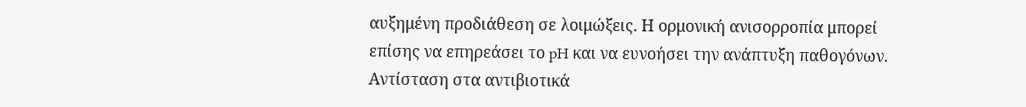αυξημένη προδιάθεση σε λοιμώξεις. Η ορμονική ανισορροπία μπορεί επίσης να επηρεάσει το pH και να ευνοήσει την ανάπτυξη παθογόνων.
Αντίσταση στα αντιβιοτικά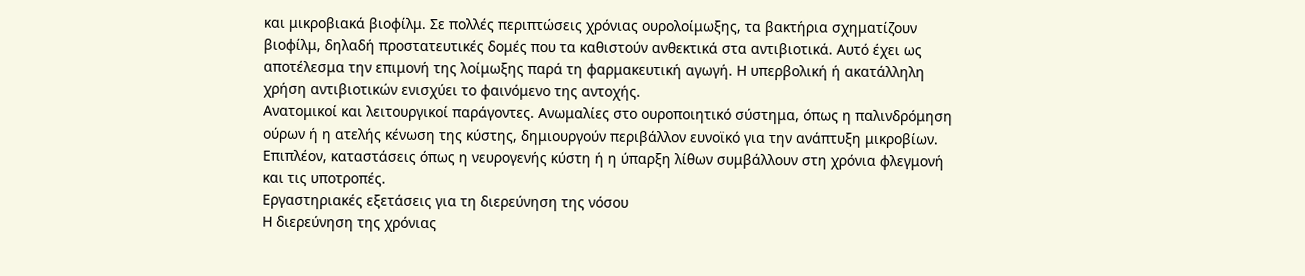και μικροβιακά βιοφίλμ. Σε πολλές περιπτώσεις χρόνιας ουρολοίμωξης, τα βακτήρια σχηματίζουν βιοφίλμ, δηλαδή προστατευτικές δομές που τα καθιστούν ανθεκτικά στα αντιβιοτικά. Αυτό έχει ως αποτέλεσμα την επιμονή της λοίμωξης παρά τη φαρμακευτική αγωγή. Η υπερβολική ή ακατάλληλη χρήση αντιβιοτικών ενισχύει το φαινόμενο της αντοχής.
Ανατομικοί και λειτουργικοί παράγοντες. Ανωμαλίες στο ουροποιητικό σύστημα, όπως η παλινδρόμηση ούρων ή η ατελής κένωση της κύστης, δημιουργούν περιβάλλον ευνοϊκό για την ανάπτυξη μικροβίων. Επιπλέον, καταστάσεις όπως η νευρογενής κύστη ή η ύπαρξη λίθων συμβάλλουν στη χρόνια φλεγμονή και τις υποτροπές.
Εργαστηριακές εξετάσεις για τη διερεύνηση της νόσου
Η διερεύνηση της χρόνιας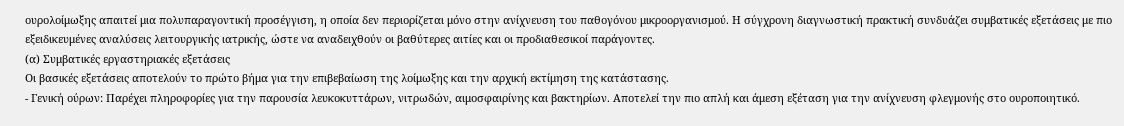ουρολοίμωξης απαιτεί μια πολυπαραγοντική προσέγγιση, η οποία δεν περιορίζεται μόνο στην ανίχνευση του παθογόνου μικροοργανισμού. Η σύγχρονη διαγνωστική πρακτική συνδυάζει συμβατικές εξετάσεις με πιο εξειδικευμένες αναλύσεις λειτουργικής ιατρικής, ώστε να αναδειχθούν οι βαθύτερες αιτίες και οι προδιαθεσικοί παράγοντες.
(α) Συμβατικές εργαστηριακές εξετάσεις
Οι βασικές εξετάσεις αποτελούν το πρώτο βήμα για την επιβεβαίωση της λοίμωξης και την αρχική εκτίμηση της κατάστασης.
- Γενική ούρων: Παρέχει πληροφορίες για την παρουσία λευκοκυττάρων, νιτρωδών, αιμοσφαιρίνης και βακτηρίων. Αποτελεί την πιο απλή και άμεση εξέταση για την ανίχνευση φλεγμονής στο ουροποιητικό.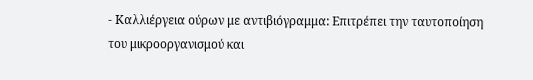- Καλλιέργεια ούρων με αντιβιόγραμμα: Επιτρέπει την ταυτοποίηση του μικροοργανισμού και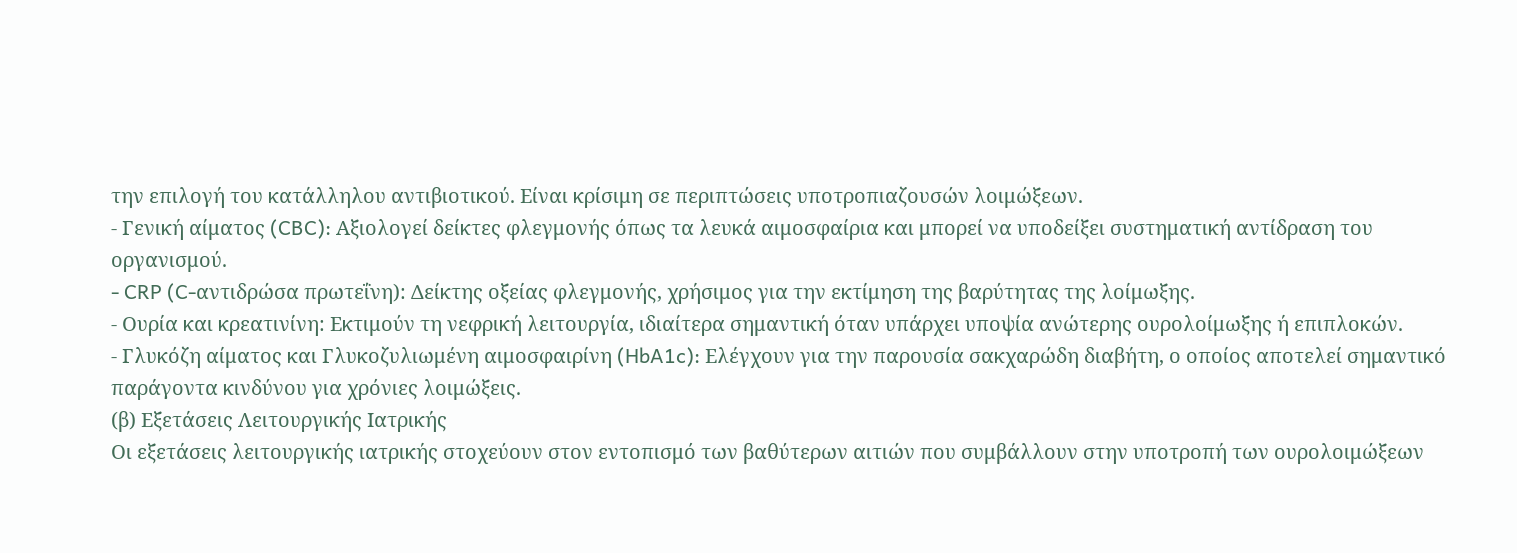την επιλογή του κατάλληλου αντιβιοτικού. Είναι κρίσιμη σε περιπτώσεις υποτροπιαζουσών λοιμώξεων.
- Γενική αίματος (CBC): Αξιολογεί δείκτες φλεγμονής όπως τα λευκά αιμοσφαίρια και μπορεί να υποδείξει συστηματική αντίδραση του οργανισμού.
- CRP (C-αντιδρώσα πρωτεΐνη): Δείκτης οξείας φλεγμονής, χρήσιμος για την εκτίμηση της βαρύτητας της λοίμωξης.
- Ουρία και κρεατινίνη: Εκτιμούν τη νεφρική λειτουργία, ιδιαίτερα σημαντική όταν υπάρχει υποψία ανώτερης ουρολοίμωξης ή επιπλοκών.
- Γλυκόζη αίματος και Γλυκοζυλιωμένη αιμοσφαιρίνη (HbA1c): Ελέγχουν για την παρουσία σακχαρώδη διαβήτη, ο οποίος αποτελεί σημαντικό παράγοντα κινδύνου για χρόνιες λοιμώξεις.
(β) Εξετάσεις Λειτουργικής Ιατρικής
Οι εξετάσεις λειτουργικής ιατρικής στοχεύουν στον εντοπισμό των βαθύτερων αιτιών που συμβάλλουν στην υποτροπή των ουρολοιμώξεων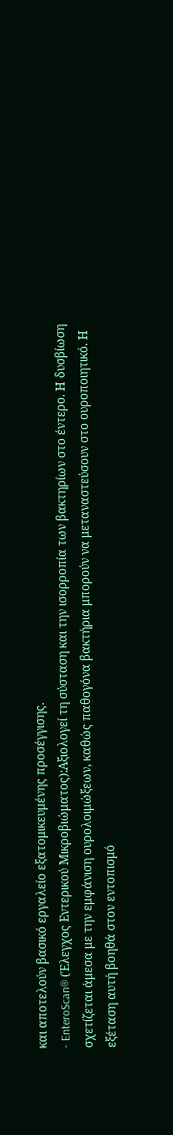και αποτελούν βασικό εργαλείο εξατομικευμένης προσέγγισης.
- EnteroScan® (Έλεγχος Εντερικού Μικροβιώματος):Αξιολογεί τη σύσταση και την ισορροπία των βακτηρίων στο έντερο. Η δυσβίωση σχετίζεται άμεσα με την εμφάνιση ουρολοιμώξεων, καθώς παθογόνα βακτήρια μπορούν να μεταναστεύσουν στο ουροποιητικό. Η εξέταση αυτή βοηθά στον εντοπισμό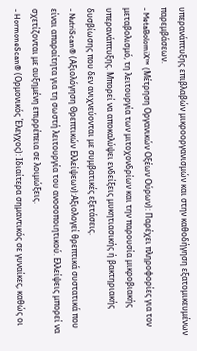υπερανάπτυξης επιβλαβών μικροοργανισμών και στην καθοδήγηση εξατομικευμένων παρεμβάσεων.
- MetaBolomiX™ (Mέτρηση Oργανικών Oξέων Ούρων): Παρέχει πληροφορίες για τον μεταβολισμό, τη λειτουργία των μιτοχονδρίων και την παρουσία μικροβιακής υπερανάπτυξης. Μπορεί να αποκαλύψει ενδείξεις μυκητιασικής ή βακτηριακής δυσβίωσης που δεν ανιχνεύονται με συμβατικές εξετάσεις.
- NutriScan® (Αξιολόγηση Θρεπτικών Ελλείψεων):Αξιολογεί θρεπτικά συστατικά που είναι απαραίτητα για τη σωστή λειτουργία του ανοσοποιητικού. Ελλείψεις μπορεί να σχετίζονται με αυξημένη επιρρέπεια σε λοιμώξεις.
- HormoneScan® (Ορμονικός Έλεγχος): Ιδιαίτερα σημαντικός σε γυναίκες, καθώς οι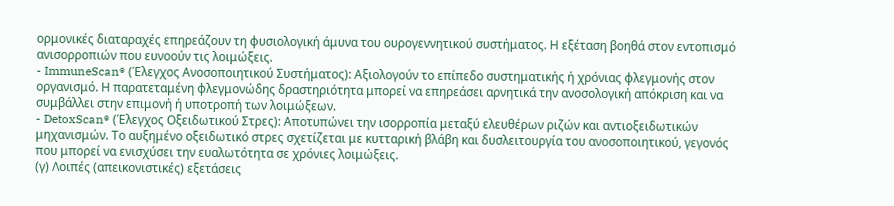ορμονικές διαταραχές επηρεάζουν τη φυσιολογική άμυνα του ουρογεννητικού συστήματος. Η εξέταση βοηθά στον εντοπισμό ανισορροπιών που ευνοούν τις λοιμώξεις.
- ImmuneScan® (Έλεγχος Ανοσοποιητικού Συστήματος): Αξιολογούν το επίπεδο συστηματικής ή χρόνιας φλεγμονής στον οργανισμό. Η παρατεταμένη φλεγμονώδης δραστηριότητα μπορεί να επηρεάσει αρνητικά την ανοσολογική απόκριση και να συμβάλλει στην επιμονή ή υποτροπή των λοιμώξεων.
- DetoxScan® (Έλεγχος Οξειδωτικού Στρες): Αποτυπώνει την ισορροπία μεταξύ ελευθέρων ριζών και αντιοξειδωτικών μηχανισμών. Το αυξημένο οξειδωτικό στρες σχετίζεται με κυτταρική βλάβη και δυσλειτουργία του ανοσοποιητικού, γεγονός που μπορεί να ενισχύσει την ευαλωτότητα σε χρόνιες λοιμώξεις.
(γ) Λοιπές (απεικονιστικές) εξετάσεις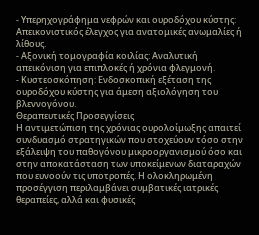- Υπερηχογράφημα νεφρών και ουροδόχου κύστης: Απεικονιστικός έλεγχος για ανατομικές ανωμαλίες ή λίθους.
- Αξονική τομογραφία κοιλίας: Αναλυτική απεικόνιση για επιπλοκές ή χρόνια φλεγμονή.
- Κυστεοσκόπηση: Ενδοσκοπική εξέταση της ουροδόχου κύστης για άμεση αξιολόγηση του βλεννογόνου.
Θεραπευτικές Προσεγγίσεις
Η αντιμετώπιση της χρόνιας ουρολοίμωξης απαιτεί συνδυασμό στρατηγικών που στοχεύουν τόσο στην εξάλειψη του παθογόνου μικροοργανισμού όσο και στην αποκατάσταση των υποκείμενων διαταραχών που ευνοούν τις υποτροπές. Η ολοκληρωμένη προσέγγιση περιλαμβάνει συμβατικές ιατρικές θεραπείες, αλλά και φυσικές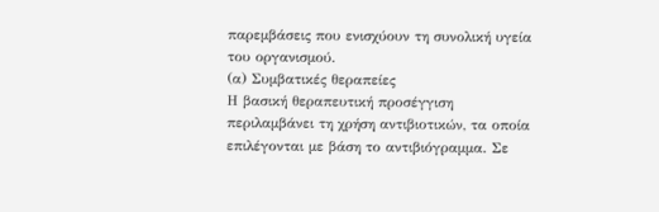παρεμβάσεις που ενισχύουν τη συνολική υγεία του οργανισμού.
(α) Συμβατικές θεραπείες
Η βασική θεραπευτική προσέγγιση περιλαμβάνει τη χρήση αντιβιοτικών, τα οποία επιλέγονται με βάση το αντιβιόγραμμα. Σε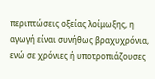περιπτώσεις οξείας λοίμωξης, η αγωγή είναι συνήθως βραχυχρόνια, ενώ σε χρόνιες ή υποτροπιάζουσες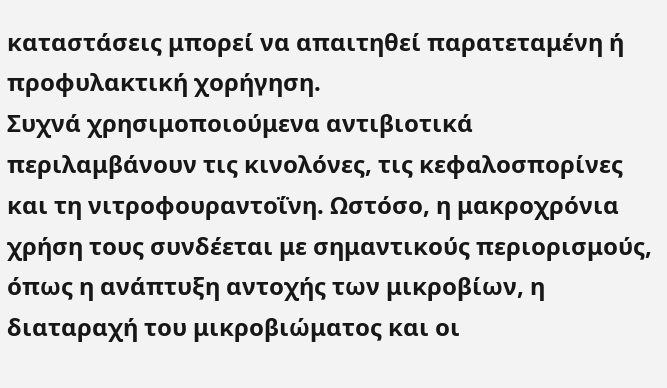καταστάσεις μπορεί να απαιτηθεί παρατεταμένη ή προφυλακτική χορήγηση.
Συχνά χρησιμοποιούμενα αντιβιοτικά περιλαμβάνουν τις κινολόνες, τις κεφαλοσπορίνες και τη νιτροφουραντοΐνη. Ωστόσο, η μακροχρόνια χρήση τους συνδέεται με σημαντικούς περιορισμούς, όπως η ανάπτυξη αντοχής των μικροβίων, η διαταραχή του μικροβιώματος και οι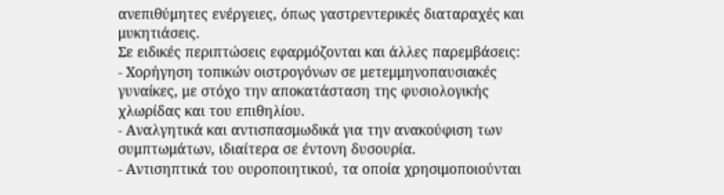ανεπιθύμητες ενέργειες, όπως γαστρεντερικές διαταραχές και μυκητιάσεις.
Σε ειδικές περιπτώσεις εφαρμόζονται και άλλες παρεμβάσεις:
- Χορήγηση τοπικών οιστρογόνων σε μετεμμηνοπαυσιακές γυναίκες, με στόχο την αποκατάσταση της φυσιολογικής χλωρίδας και του επιθηλίου.
- Αναλγητικά και αντισπασμωδικά για την ανακούφιση των συμπτωμάτων, ιδιαίτερα σε έντονη δυσουρία.
- Αντισηπτικά του ουροποιητικού, τα οποία χρησιμοποιούνται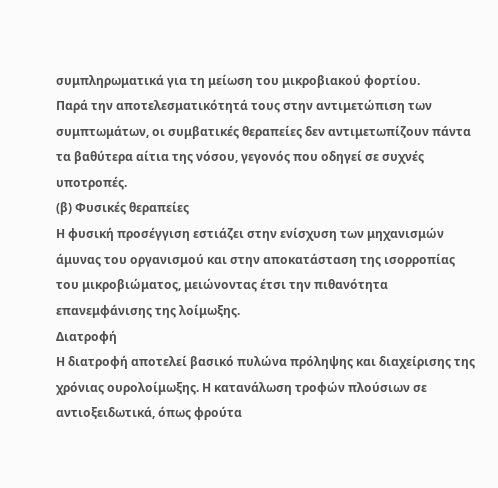συμπληρωματικά για τη μείωση του μικροβιακού φορτίου.
Παρά την αποτελεσματικότητά τους στην αντιμετώπιση των συμπτωμάτων, οι συμβατικές θεραπείες δεν αντιμετωπίζουν πάντα τα βαθύτερα αίτια της νόσου, γεγονός που οδηγεί σε συχνές υποτροπές.
(β) Φυσικές θεραπείες
Η φυσική προσέγγιση εστιάζει στην ενίσχυση των μηχανισμών άμυνας του οργανισμού και στην αποκατάσταση της ισορροπίας του μικροβιώματος, μειώνοντας έτσι την πιθανότητα επανεμφάνισης της λοίμωξης.
Διατροφή
Η διατροφή αποτελεί βασικό πυλώνα πρόληψης και διαχείρισης της χρόνιας ουρολοίμωξης. Η κατανάλωση τροφών πλούσιων σε αντιοξειδωτικά, όπως φρούτα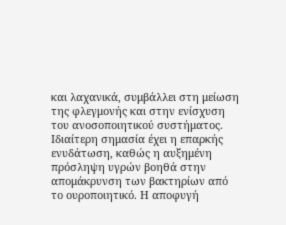και λαχανικά, συμβάλλει στη μείωση της φλεγμονής και στην ενίσχυση του ανοσοποιητικού συστήματος. Ιδιαίτερη σημασία έχει η επαρκής ενυδάτωση, καθώς η αυξημένη πρόσληψη υγρών βοηθά στην απομάκρυνση των βακτηρίων από το ουροποιητικό. Η αποφυγή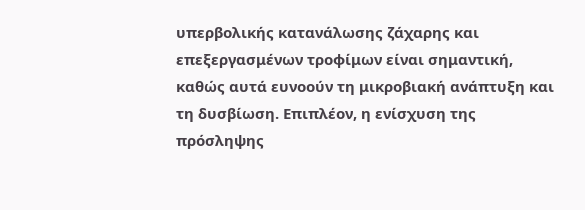υπερβολικής κατανάλωσης ζάχαρης και επεξεργασμένων τροφίμων είναι σημαντική, καθώς αυτά ευνοούν τη μικροβιακή ανάπτυξη και τη δυσβίωση. Επιπλέον, η ενίσχυση της πρόσληψης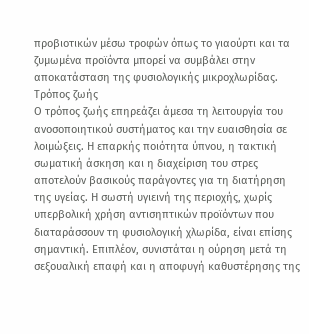προβιοτικών μέσω τροφών όπως το γιαούρτι και τα ζυμωμένα προϊόντα μπορεί να συμβάλει στην αποκατάσταση της φυσιολογικής μικροχλωρίδας.
Τρόπος ζωής
Ο τρόπος ζωής επηρεάζει άμεσα τη λειτουργία του ανοσοποιητικού συστήματος και την ευαισθησία σε λοιμώξεις. Η επαρκής ποιότητα ύπνου, η τακτική σωματική άσκηση και η διαχείριση του στρες αποτελούν βασικούς παράγοντες για τη διατήρηση της υγείας. Η σωστή υγιεινή της περιοχής, χωρίς υπερβολική χρήση αντισηπτικών προϊόντων που διαταράσσουν τη φυσιολογική χλωρίδα, είναι επίσης σημαντική. Επιπλέον, συνιστάται η ούρηση μετά τη σεξουαλική επαφή και η αποφυγή καθυστέρησης της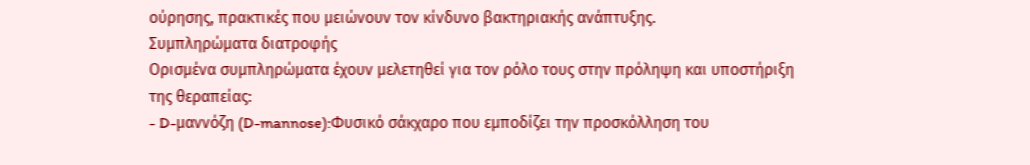ούρησης, πρακτικές που μειώνουν τον κίνδυνο βακτηριακής ανάπτυξης.
Συμπληρώματα διατροφής
Ορισμένα συμπληρώματα έχουν μελετηθεί για τον ρόλο τους στην πρόληψη και υποστήριξη της θεραπείας:
- D-μαννόζη (D-mannose):Φυσικό σάκχαρο που εμποδίζει την προσκόλληση του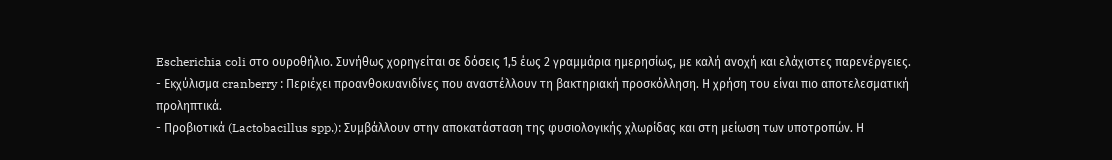Escherichia coli στο ουροθήλιο. Συνήθως χορηγείται σε δόσεις 1,5 έως 2 γραμμάρια ημερησίως, με καλή ανοχή και ελάχιστες παρενέργειες.
- Εκχύλισμα cranberry : Περιέχει προανθοκυανιδίνες που αναστέλλουν τη βακτηριακή προσκόλληση. Η χρήση του είναι πιο αποτελεσματική προληπτικά.
- Προβιοτικά (Lactobacillus spp.): Συμβάλλουν στην αποκατάσταση της φυσιολογικής χλωρίδας και στη μείωση των υποτροπών. Η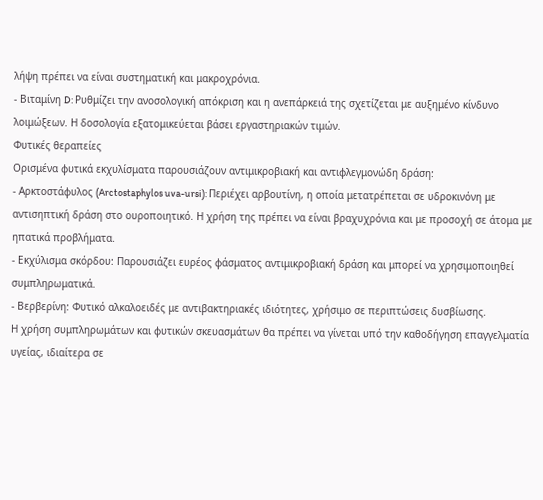λήψη πρέπει να είναι συστηματική και μακροχρόνια.
- Βιταμίνη D: Ρυθμίζει την ανοσολογική απόκριση και η ανεπάρκειά της σχετίζεται με αυξημένο κίνδυνο λοιμώξεων. Η δοσολογία εξατομικεύεται βάσει εργαστηριακών τιμών.
Φυτικές θεραπείες
Ορισμένα φυτικά εκχυλίσματα παρουσιάζουν αντιμικροβιακή και αντιφλεγμονώδη δράση:
- Αρκτοστάφυλος (Arctostaphylos uva-ursi): Περιέχει αρβουτίνη, η οποία μετατρέπεται σε υδροκινόνη με αντισηπτική δράση στο ουροποιητικό. Η χρήση της πρέπει να είναι βραχυχρόνια και με προσοχή σε άτομα με ηπατικά προβλήματα.
- Εκχύλισμα σκόρδου: Παρουσιάζει ευρέος φάσματος αντιμικροβιακή δράση και μπορεί να χρησιμοποιηθεί συμπληρωματικά.
- Βερβερίνη: Φυτικό αλκαλοειδές με αντιβακτηριακές ιδιότητες, χρήσιμο σε περιπτώσεις δυσβίωσης.
Η χρήση συμπληρωμάτων και φυτικών σκευασμάτων θα πρέπει να γίνεται υπό την καθοδήγηση επαγγελματία υγείας, ιδιαίτερα σε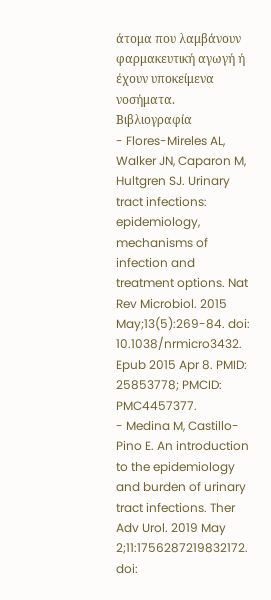άτομα που λαμβάνουν φαρμακευτική αγωγή ή έχουν υποκείμενα νοσήματα.
Βιβλιογραφία
- Flores-Mireles AL, Walker JN, Caparon M, Hultgren SJ. Urinary tract infections: epidemiology, mechanisms of infection and treatment options. Nat Rev Microbiol. 2015 May;13(5):269-84. doi: 10.1038/nrmicro3432. Epub 2015 Apr 8. PMID: 25853778; PMCID: PMC4457377.
- Medina M, Castillo-Pino E. An introduction to the epidemiology and burden of urinary tract infections. Ther Adv Urol. 2019 May 2;11:1756287219832172. doi: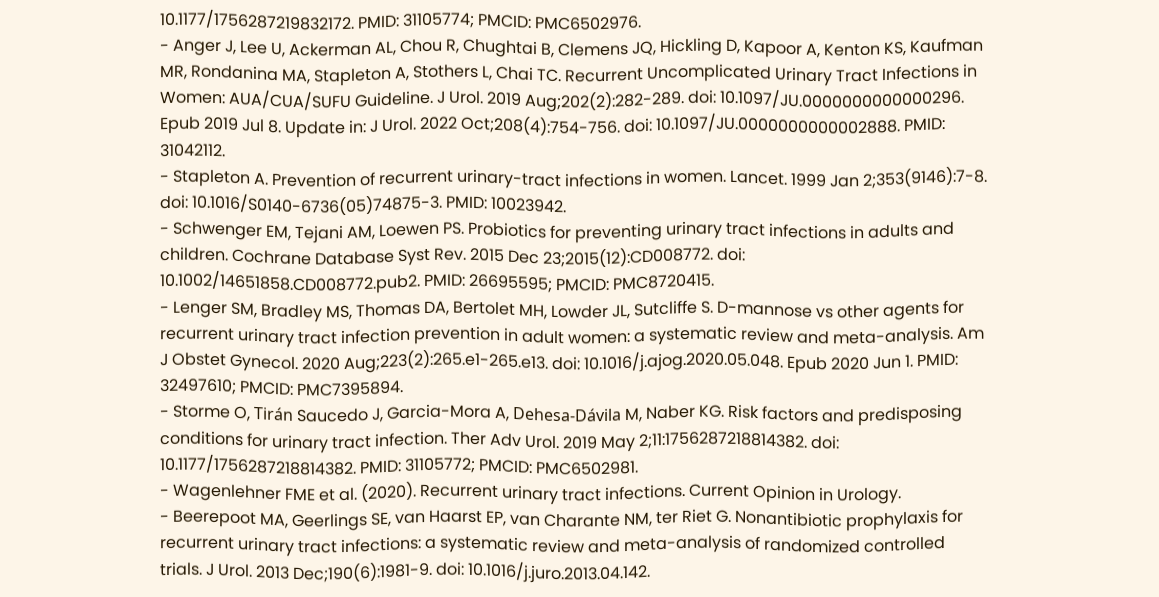10.1177/1756287219832172. PMID: 31105774; PMCID: PMC6502976.
- Anger J, Lee U, Ackerman AL, Chou R, Chughtai B, Clemens JQ, Hickling D, Kapoor A, Kenton KS, Kaufman MR, Rondanina MA, Stapleton A, Stothers L, Chai TC. Recurrent Uncomplicated Urinary Tract Infections in Women: AUA/CUA/SUFU Guideline. J Urol. 2019 Aug;202(2):282-289. doi: 10.1097/JU.0000000000000296. Epub 2019 Jul 8. Update in: J Urol. 2022 Oct;208(4):754-756. doi: 10.1097/JU.0000000000002888. PMID: 31042112.
- Stapleton A. Prevention of recurrent urinary-tract infections in women. Lancet. 1999 Jan 2;353(9146):7-8. doi: 10.1016/S0140-6736(05)74875-3. PMID: 10023942.
- Schwenger EM, Tejani AM, Loewen PS. Probiotics for preventing urinary tract infections in adults and children. Cochrane Database Syst Rev. 2015 Dec 23;2015(12):CD008772. doi: 10.1002/14651858.CD008772.pub2. PMID: 26695595; PMCID: PMC8720415.
- Lenger SM, Bradley MS, Thomas DA, Bertolet MH, Lowder JL, Sutcliffe S. D-mannose vs other agents for recurrent urinary tract infection prevention in adult women: a systematic review and meta-analysis. Am J Obstet Gynecol. 2020 Aug;223(2):265.e1-265.e13. doi: 10.1016/j.ajog.2020.05.048. Epub 2020 Jun 1. PMID: 32497610; PMCID: PMC7395894.
- Storme O, Tirán Saucedo J, Garcia-Mora A, Dehesa-Dávila M, Naber KG. Risk factors and predisposing conditions for urinary tract infection. Ther Adv Urol. 2019 May 2;11:1756287218814382. doi: 10.1177/1756287218814382. PMID: 31105772; PMCID: PMC6502981.
- Wagenlehner FME et al. (2020). Recurrent urinary tract infections. Current Opinion in Urology.
- Beerepoot MA, Geerlings SE, van Haarst EP, van Charante NM, ter Riet G. Nonantibiotic prophylaxis for recurrent urinary tract infections: a systematic review and meta-analysis of randomized controlled trials. J Urol. 2013 Dec;190(6):1981-9. doi: 10.1016/j.juro.2013.04.142.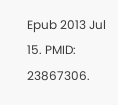Epub 2013 Jul 15. PMID: 23867306.